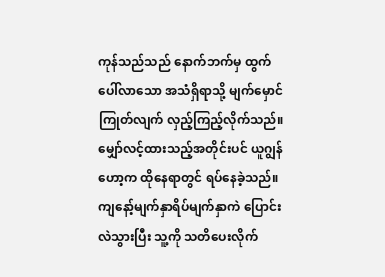ကုန်သည်သည် နောက်ဘက်မှ ထွက်ပေါ်လာသော အသံရှိရာသို့ မျက်မှောင်ကြုတ်လျက် လှည့်ကြည့်လိုက်သည်။ မျှော်လင့်ထားသည့်အတိုင်းပင် ယူဂျွန်ဟော့က ထိုနေရာတွင် ရပ်နေခဲ့သည်။ ကျနော့်မျက်နှာရိပ်မျက်နှာကဲ ပြောင်းလဲသွားပြီး သူ့ကို သတိပေးလိုက်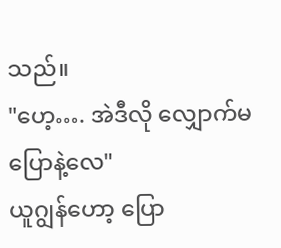သည်။
"ဟေ့…. အဲဒီလို လျှောက်မပြောနဲ့လေ"
ယူဂျွန်ဟော့ ပြော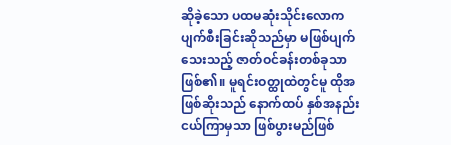ဆိုခဲ့သော ပထမဆုံးသိုင်းလောက ပျက်စီးခြင်းဆိုသည်မှာ မဖြစ်ပျက်သေးသည့် ဇာတ်ဝင်ခန်းတစ်ခုသာ ဖြစ်၏။ မူရင်းဝတ္ထုထဲတွင်မူ ထိုအဖြစ်ဆိုးသည် နောက်ထပ် နှစ်အနည်းငယ်ကြာမှသာ ဖြစ်ပွားမည်ဖြစ်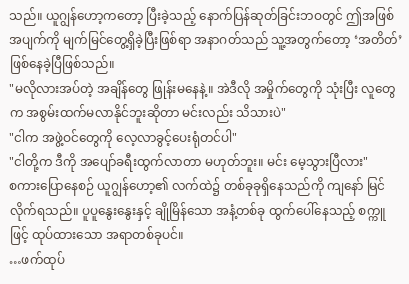သည်။ ယူဂျွန်ဟော့ကတော့ ပြီးခဲ့သည့် နောက်ပြန်ဆုတ်ခြင်းဘဝတွင် ဤအဖြစ်အပျက်ကို မျက်မြင်တွေ့ရှိခဲ့ပြီးဖြစ်ရာ အနာဂတ်သည် သူ့အတွက်တော့ ‘အတိတ်’ ဖြစ်နေခဲ့ပြီဖြစ်သည်။
"မလိုလားအပ်တဲ့ အချိန်တွေ ဖြုန်းမနေနဲ့။ အဲဒီလို အမှိုက်တွေကို သုံးပြီး လူတွေက အစွမ်းထက်မလာနိုင်ဘူးဆိုတာ မင်းလည်း သိသားပဲ"
"ငါက အဖွဲ့ဝင်တွေကို လေ့လာခွင့်ပေးရုံတင်ပါ"
"ငါတို့က ဒီကို အပျော်ခရီးထွက်လာတာ မဟုတ်ဘူး။ မင်း မေ့သွားပြီလား"
စကားပြောနေစဉ် ယူဂျွန်ဟော့၏ လက်ထဲ၌ တစ်ခုခုရှိနေသည်ကို ကျနော် မြင်လိုက်ရသည်။ ပူပူနွေးနွေးနှင့် ချိုမြိန်သော အနံ့တစ်ခု ထွက်ပေါ်နေသည့် စက္ကူဖြင့် ထုပ်ထားသော အရာတစ်ခုပင်။
…ဖက်ထုပ်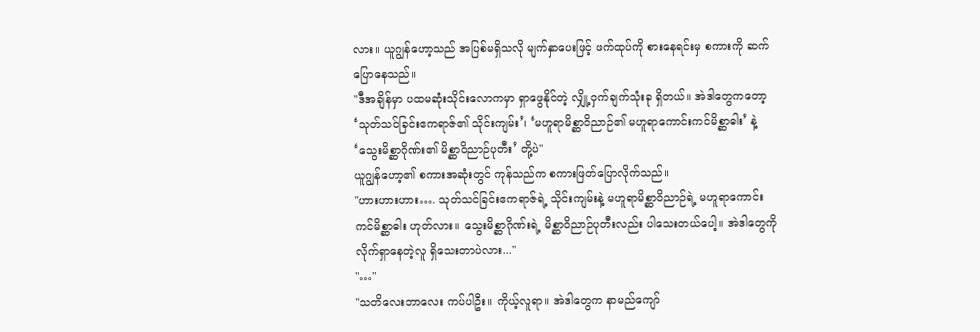လား။ ယူဂျွန်ဟော့သည် အပြစ်မရှိသလို မျက်နှာပေးဖြင့် ဖက်ထုပ်ကို စားနေရင်းမှ စကားကို ဆက်ပြောနေသည်။
"ဒီအချိန်မှာ ပထမဆုံးသိုင်းလောကမှာ ရှာဖွေနိုင်တဲ့ လျှို့ဝှက်ချက်သုံးခု ရှိတယ်။ အဲဒါတွေကတော့ ‘သုတ်သင်ခြင်းဧကရာဇ်၏ သိုင်းကျမ်း’၊ ‘မဟူရာမိစ္ဆာဝိညာဉ်၏ မဟူရာကောင်းကင်မိစ္ဆာဓါး’ နဲ့ ‘သွေးမိစ္ဆာဂိုဏ်း၏ မိစ္ဆာဝိညာဉ်ပုတီး’ တို့ပဲ"
ယူဂျွန်ဟော့၏ စကားအဆုံးတွင် ကုန်သည်က စကားဖြတ်ပြောလိုက်သည်။
"ဟားဟားဟား…. သုတ်သင်ခြင်းဧကရာဇ်ရဲ့ သိုင်းကျမ်းနဲ့ မဟူရာမိစ္ဆာဝိညာဉ်ရဲ့ မဟူရာကောင်းကင်မိစ္ဆာဓါး ဟုတ်လား။ သွေးမိစ္ဆာဂိုဏ်းရဲ့ မိစ္ဆာဝိညာဉ်ပုတီးလည်း ပါသေးတယ်ပေါ့။ အဲဒါတွေကို လိုက်ရှာနေတဲ့လူ ရှိသေးတာပဲလား..."
"…"
"သတိလေးဘာလေး ကပ်ပါဦး။ ကိုယ့်လူရာ။ အဲဒါတွေက နာမည်ကျော်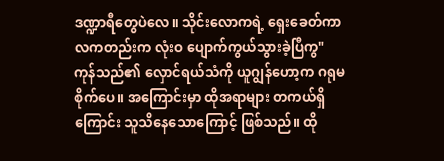ဒဏ္ဍာရီတွေပဲလေ။ သိုင်းလောကရဲ့ ရှေးခေတ်ကာလကတည်းက လုံးဝ ပျောက်ကွယ်သွားခဲ့ပြီကွ"
ကုန်သည်၏ လှောင်ရယ်သံကို ယူဂျွန်ဟော့က ဂရုမစိုက်ပေ။ အကြောင်းမှာ ထိုအရာများ တကယ်ရှိကြောင်း သူသိနေသောကြောင့် ဖြစ်သည်။ ထို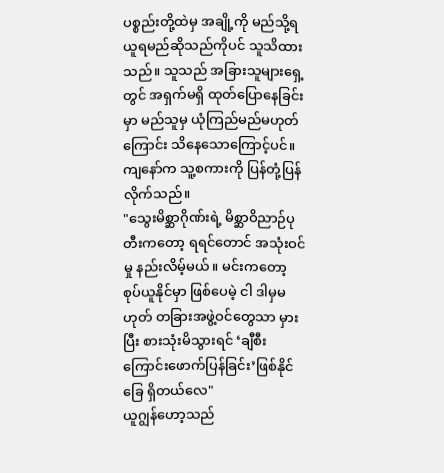ပစ္စည်းတို့ထဲမှ အချို့ကို မည်သို့ရယူရမည်ဆိုသည်ကိုပင် သူသိထားသည်။ သူသည် အခြားသူများရှေ့တွင် အရှက်မရှိ ထုတ်ပြောနေခြင်းမှာ မည်သူမှ ယုံကြည်မည်မဟုတ်ကြောင်း သိနေသောကြောင့်ပင်။
ကျနော်က သူ့စကားကို ပြန်တုံ့ပြန်လိုက်သည်။
"သွေးမိစ္ဆာဂိုဏ်းရဲ့ မိစ္ဆာဝိညာဉ်ပုတီးကတော့ ရရင်တောင် အသုံးဝင်မှု နည်းလိမ့်မယ်။ မင်းကတော့ စုပ်ယူနိုင်မှာ ဖြစ်ပေမဲ့ ငါ ဒါမှမဟုတ် တခြားအဖွဲ့ဝင်တွေသာ မှားပြီး စားသုံးမိသွားရင် ‘ချီစီးကြောင်းဖောက်ပြန်ခြင်း’ဖြစ်နိုင်ခြေ ရှိတယ်လေ"
ယူဂျွန်ဟော့သည်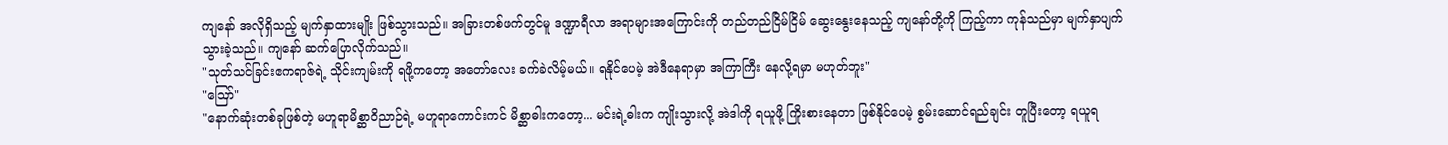ကျနော် အလိုရှိသည့် မျက်နှာထားမျိုး ဖြစ်သွားသည်။ အခြားတစ်ဖက်တွင်မူ ဒဏ္ဍာရီလာ အရာများအကြောင်းကို တည်တည်ငြိမ်ငြိမ် ဆွေးနွေးနေသည့် ကျနော်တို့ကို ကြည့်ကာ ကုန်သည်မှာ မျက်နှာပျက်သွားခဲ့သည်။ ကျနော် ဆက်ပြောလိုက်သည်။
"သုတ်သင်ခြင်းဧကရာဇ်ရဲ့ သိုင်းကျမ်းကို ရဖို့ကတော့ အတော်လေး ခက်ခဲလိမ့်မယ်။ ရနိုင်ပေမဲ့ အဲဒီနေရာမှာ အကြာကြီး နေလို့ရမှာ မဟုတ်ဘူး"
"ဪ"
"နောက်ဆုံးတစ်ခုဖြစ်တဲ့ မဟူရာမိစ္ဆာဝိညာဉ်ရဲ့ မဟူရာကောင်းကင် မိစ္ဆာဓါးကတော့... မင်းရဲ့ဓါးက ကျိုးသွားလို့ အဲဒါကို ရယူဖို့ ကြိုးစားနေတာ ဖြစ်နိုင်ပေမဲ့ စွမ်းဆောင်ရည်ချင်း တူပြီးတော့ ရယူရ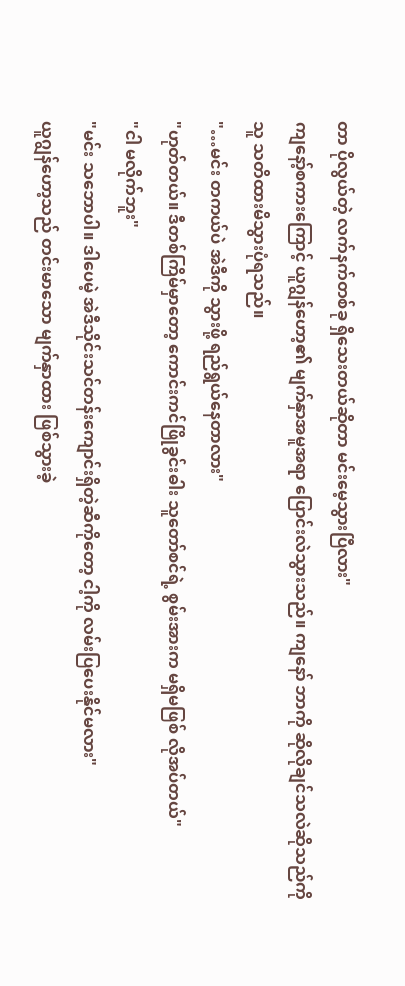တာ ပိုလွယ်တဲ့ လက်နက်တစ်ခု ရှိသေးတယ်ဆိုတာ မင်းမေ့သွားပြီလား"
ကျနော့်စကားကြောင့် ယူဂျွန်ဟော့၏ မျက်နှာအမူအရာ ပြောင်းလဲသွားသည်။ ကျနော် ဘာကို ဆိုလိုချင်သလဲဆိုသည်ကို သူ သတိထားမိသွားပုံရသည်။
"…မင်း တကယ်ပဲ အဲဒီကို သွားဖို့ ရည်ရွယ်နေတာလား"
"ဟုတ်တယ်။ ဒီတစ်ကြိမ်မှာတော့ ကောင်းကင်ဖြိုခွင်းဓါး သူတော်စင်ရဲ့ စွမ်းအားက မရှိမဖြစ် လိုအပ်တယ်"
"ငါ မလိုက်ဘူး"
"မင်း သဘောပါ။ ဒါပေမဲ့ အဲဒီသိုင်းသင်တန်းကျောင်းရှိတဲ့ဆီကိုတော့ ငါ့ကို လမ်းပြပေးနိုင်မလား"
ယူဂျွန်ဟော့သည် တင်းမာသော မျက်နှာထား ဖြစ်သွားခဲ့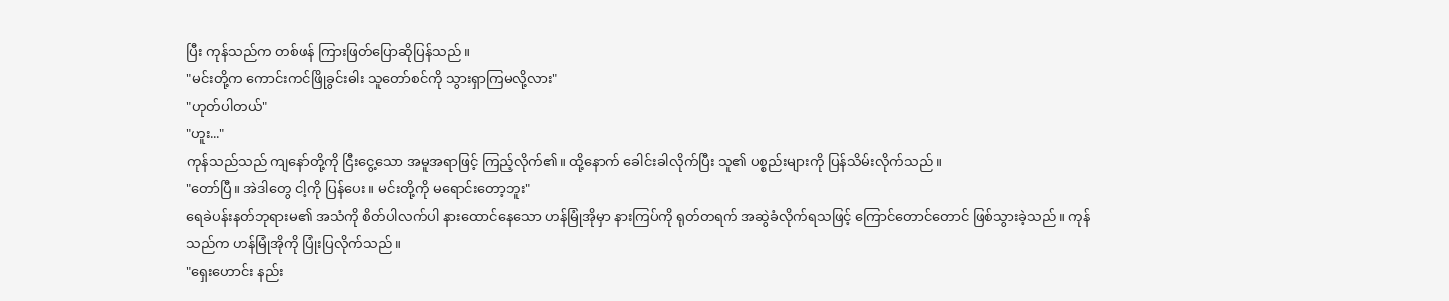ပြီး ကုန်သည်က တစ်ဖန် ကြားဖြတ်ပြောဆိုပြန်သည်။
"မင်းတို့က ကောင်းကင်ဖြိုခွင်းဓါး သူတော်စင်ကို သွားရှာကြမလို့လား"
"ဟုတ်ပါတယ်"
"ဟူး..."
ကုန်သည်သည် ကျနော်တို့ကို ငြီးငွေ့သော အမူအရာဖြင့် ကြည့်လိုက်၏။ ထို့နောက် ခေါင်းခါလိုက်ပြီး သူ၏ ပစ္စည်းများကို ပြန်သိမ်းလိုက်သည်။
"တော်ပြီ။ အဲဒါတွေ ငါ့ကို ပြန်ပေး။ မင်းတို့ကို မရောင်းတော့ဘူး"
ရေခဲပန်းနတ်ဘုရားမ၏ အသံကို စိတ်ပါလက်ပါ နားထောင်နေသော ဟန်မြုံအိုမှာ နားကြပ်ကို ရုတ်တရက် အဆွဲခံလိုက်ရသဖြင့် ကြောင်တောင်တောင် ဖြစ်သွားခဲ့သည်။ ကုန်သည်က ဟန်မြုံအိုကို ပြုံးပြလိုက်သည်။
"ရှေးဟောင်း နည်း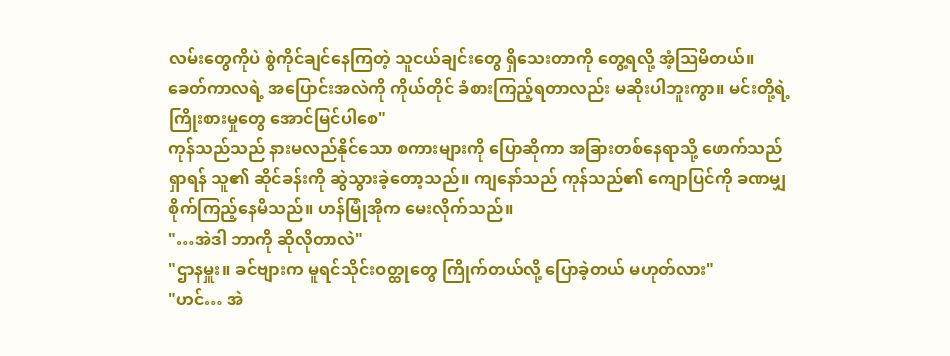လမ်းတွေကိုပဲ စွဲကိုင်ချင်နေကြတဲ့ သူငယ်ချင်းတွေ ရှိသေးတာကို တွေ့ရလို့ အံ့သြမိတယ်။ ခေတ်ကာလရဲ့ အပြောင်းအလဲကို ကိုယ်တိုင် ခံစားကြည့်ရတာလည်း မဆိုးပါဘူးကွာ။ မင်းတို့ရဲ့ ကြိုးစားမှုတွေ အောင်မြင်ပါစေ"
ကုန်သည်သည် နားမလည်နိုင်သော စကားများကို ပြောဆိုကာ အခြားတစ်နေရာသို့ ဖောက်သည်ရှာရန် သူ၏ ဆိုင်ခန်းကို ဆွဲသွားခဲ့တော့သည်။ ကျနော်သည် ကုန်သည်၏ ကျောပြင်ကို ခဏမျှ စိုက်ကြည့်နေမိသည်။ ဟန်မြုံအိုက မေးလိုက်သည်။
"…အဲဒါ ဘာကို ဆိုလိုတာလဲ"
"ဌာနမှူး။ ခင်ဗျားက မူရင်သိုင်းဝတ္ထုတွေ ကြိုက်တယ်လို့ ပြောခဲ့တယ် မဟုတ်လား"
"ဟင်… အဲ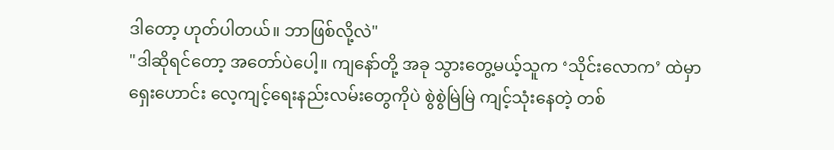ဒါတော့ ဟုတ်ပါတယ်။ ဘာဖြစ်လို့လဲ"
"ဒါဆိုရင်တော့ အတော်ပဲပေါ့။ ကျနော်တို့ အခု သွားတွေ့မယ့်သူက ‘သိုင်းလောက’ ထဲမှာ ရှေးဟောင်း လေ့ကျင့်ရေးနည်းလမ်းတွေကိုပဲ စွဲစွဲမြဲမြဲ ကျင့်သုံးနေတဲ့ တစ်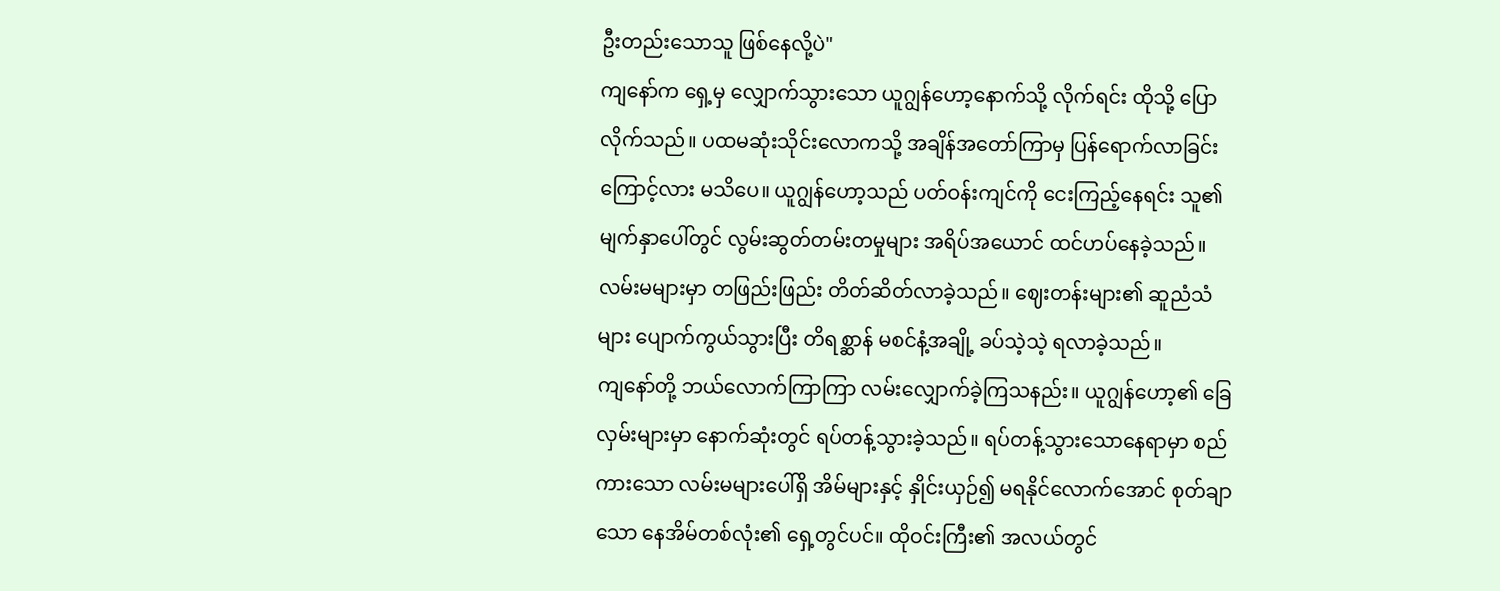ဦးတည်းသောသူ ဖြစ်နေလို့ပဲ"
ကျနော်က ရှေ့မှ လျှောက်သွားသော ယူဂျွန်ဟော့နောက်သို့ လိုက်ရင်း ထိုသို့ ပြောလိုက်သည်။ ပထမဆုံးသိုင်းလောကသို့ အချိန်အတော်ကြာမှ ပြန်ရောက်လာခြင်းကြောင့်လား မသိပေ။ ယူဂျွန်ဟော့သည် ပတ်ဝန်းကျင်ကို ငေးကြည့်နေရင်း သူ၏ မျက်နှာပေါ်တွင် လွမ်းဆွတ်တမ်းတမှုများ အရိပ်အယောင် ထင်ဟပ်နေခဲ့သည်။
လမ်းမများမှာ တဖြည်းဖြည်း တိတ်ဆိတ်လာခဲ့သည်။ ဈေးတန်းများ၏ ဆူညံသံများ ပျောက်ကွယ်သွားပြီး တိရစ္ဆာန် မစင်နံ့အချို့ ခပ်သဲ့သဲ့ ရလာခဲ့သည်။
ကျနော်တို့ ဘယ်လောက်ကြာကြာ လမ်းလျှောက်ခဲ့ကြသနည်း။ ယူဂျွန်ဟော့၏ ခြေလှမ်းများမှာ နောက်ဆုံးတွင် ရပ်တန့်သွားခဲ့သည်။ ရပ်တန့်သွားသောနေရာမှာ စည်ကားသော လမ်းမများပေါ်ရှိ အိမ်များနှင့် နှိုင်းယှဉ်၍ မရနိုင်လောက်အောင် စုတ်ချာသော နေအိမ်တစ်လုံး၏ ရှေ့တွင်ပင်။ ထိုဝင်းကြီး၏ အလယ်တွင်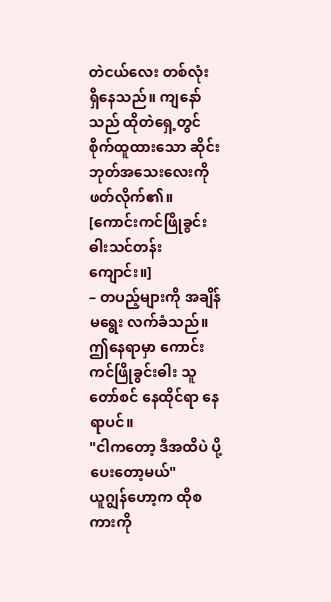တဲငယ်လေး တစ်လုံး ရှိနေသည်။ ကျနော်သည် ထိုတဲရှေ့တွင် စိုက်ထူထားသော ဆိုင်းဘုတ်အသေးလေးကို ဖတ်လိုက်၏။
[ကောင်းကင်ဖြိုခွင်းဓါးသင်တန်းကျောင်း။]
– တပည့်များကို အချိန်မရွေး လက်ခံသည်။
ဤနေရာမှာ ကောင်းကင်ဖြိုခွင်းဓါး သူတော်စင် နေထိုင်ရာ နေရာပင်။
"ငါကတော့ ဒီအထိပဲ ပို့ပေးတော့မယ်"
ယူဂျွန်ဟော့က ထိုစကားကို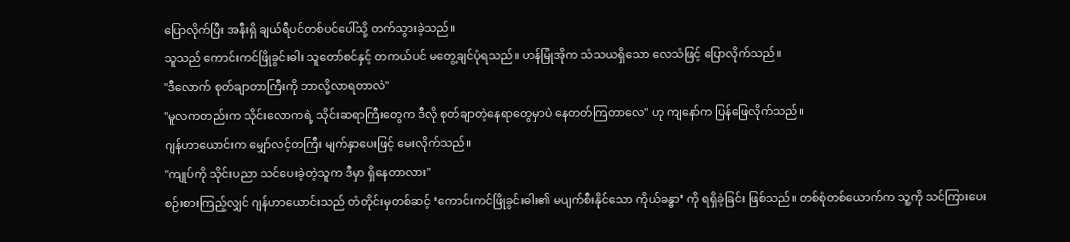ပြောလိုက်ပြီး အနီးရှိ ချယ်ရီပင်တစ်ပင်ပေါ်သို့ တက်သွားခဲ့သည်။
သူသည် ကောင်းကင်ဖြိုခွင်းဓါး သူတော်စင်နှင့် တကယ်ပင် မတွေ့ချင်ပုံရသည်။ ဟန်မြုံအိုက သံသယရှိသော လေသံဖြင့် ပြောလိုက်သည်။
"ဒီလောက် စုတ်ချာတာကြီးကို ဘာလို့လာရတာလဲ"
"မူလကတည်းက သိုင်းလောကရဲ့ သိုင်းဆရာကြီးတွေက ဒီလို စုတ်ချာတဲ့နေရာတွေမှာပဲ နေတတ်ကြတာလေ" ဟု ကျနော်က ပြန်ဖြေလိုက်သည်။
ဂျန်ဟာယောင်းက မျှော်လင့်တကြီး မျက်နှာပေးဖြင့် မေးလိုက်သည်။
"ကျုပ်ကို သိုင်းပညာ သင်ပေးခဲ့တဲ့သူက ဒီမှာ ရှိနေတာလား"
စဉ်းစားကြည့်လျှင် ဂျန်ဟာယောင်းသည် တံတိုင်းမှတစ်ဆင့် ‘ကောင်းကင်ဖြိုခွင်းဓါး၏ မပျက်စီးနိုင်သော ကိုယ်ခန္ဓာ’ ကို ရရှိခဲ့ခြင်း ဖြစ်သည်။ တစ်စုံတစ်ယောက်က သူ့ကို သင်ကြားပေး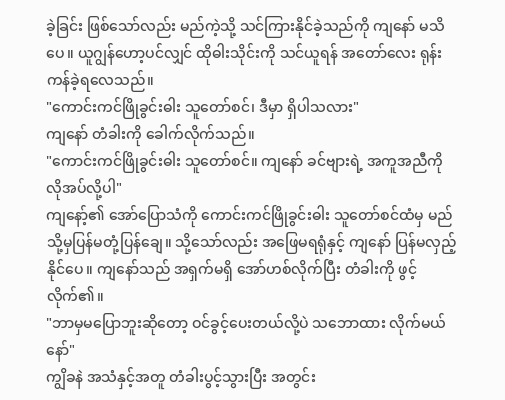ခဲ့ခြင်း ဖြစ်သော်လည်း မည်ကဲ့သို့ သင်ကြားနိုင်ခဲ့သည်ကို ကျနော် မသိပေ။ ယူဂျွန်ဟော့ပင်လျှင် ထိုဓါးသိုင်းကို သင်ယူရန် အတော်လေး ရုန်းကန်ခဲ့ရလေသည်။
"ကောင်းကင်ဖြိုခွင်းဓါး သူတော်စင်၊ ဒီမှာ ရှိပါသလား"
ကျနော် တံခါးကို ခေါက်လိုက်သည်။
"ကောင်းကင်ဖြိုခွင်းဓါး သူတော်စင်။ ကျနော် ခင်ဗျားရဲ့ အကူအညီကို လိုအပ်လို့ပါ"
ကျနော့်၏ အော်ပြောသံကို ကောင်းကင်ဖြိုခွင်းဓါး သူတော်စင်ထံမှ မည်သို့မှပြန်မတုံ့ပြန်ချေ။ သို့သော်လည်း အဖြေမရရုံနှင့် ကျနော် ပြန်မလှည့်နိုင်ပေ။ ကျနော်သည် အရှက်မရှိ အော်ဟစ်လိုက်ပြီး တံခါးကို ဖွင့်လိုက်၏။
"ဘာမှမပြောဘူးဆိုတော့ ဝင်ခွင့်ပေးတယ်လို့ပဲ သဘောထား လိုက်မယ်နော်"
ကျွိခနဲ အသံနှင့်အတူ တံခါးပွင့်သွားပြီး အတွင်း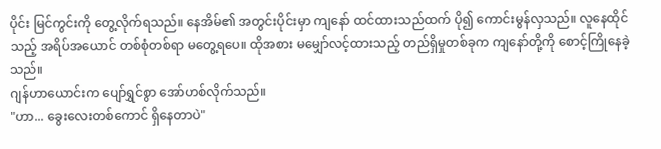ပိုင်း မြင်ကွင်းကို တွေ့လိုက်ရသည်။ နေအိမ်၏ အတွင်းပိုင်းမှာ ကျနော် ထင်ထားသည်ထက် ပို၍ ကောင်းမွန်လှသည်။ လူနေထိုင်သည့် အရိပ်အယောင် တစ်စုံတစ်ရာ မတွေ့ရပေ။ ထိုအစား မမျှော်လင့်ထားသည့် တည်ရှိမှုတစ်ခုက ကျနော်တို့ကို စောင့်ကြိုနေခဲ့သည်။
ဂျန်ဟာယောင်းက ပျော်ရွှင်စွာ အော်ဟစ်လိုက်သည်။
"ဟာ... ခွေးလေးတစ်ကောင် ရှိနေတာပဲ"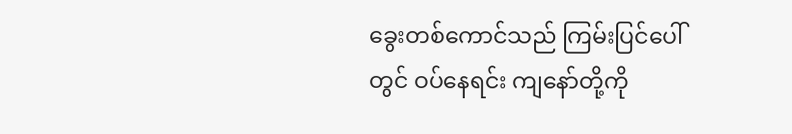ခွေးတစ်ကောင်သည် ကြမ်းပြင်ပေါ်တွင် ဝပ်နေရင်း ကျနော်တို့ကို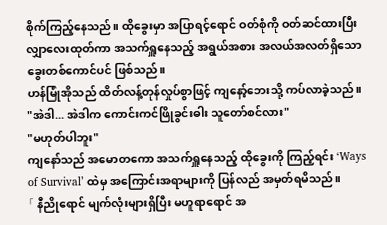စိုက်ကြည့်နေသည်။ ထိုခွေးမှာ အပြာရင့်ရောင် ဝတ်စုံကို ဝတ်ဆင်ထားပြီး လျှာလေးထုတ်ကာ အသက်ရှူနေသည့် အရွယ်အစား အလယ်အလတ်ရှိသော ခွေးတစ်ကောင်ပင် ဖြစ်သည်။
ဟန်မြုံအိုသည် ထိတ်လန့်တုန်လှုပ်စွာဖြင့် ကျနော့်ဘေးသို့ ကပ်လာခဲ့သည်။
"အဲဒါ... အဲဒါက ကောင်းကင်ဖြိုခွင်းဓါး သူတော်စင်လား"
"မဟုတ်ပါဘူး"
ကျနော်သည် အမောတကော အသက်ရှူနေသည့် ထိုခွေးကို ကြည့်ရင်း ‘Ways of Survival’ ထဲမှ အကြောင်းအရာများကို ပြန်လည် အမှတ်ရမိသည်။
「 နီညိုရောင် မျက်လုံးများရှိပြီး မဟူရာရောင် အ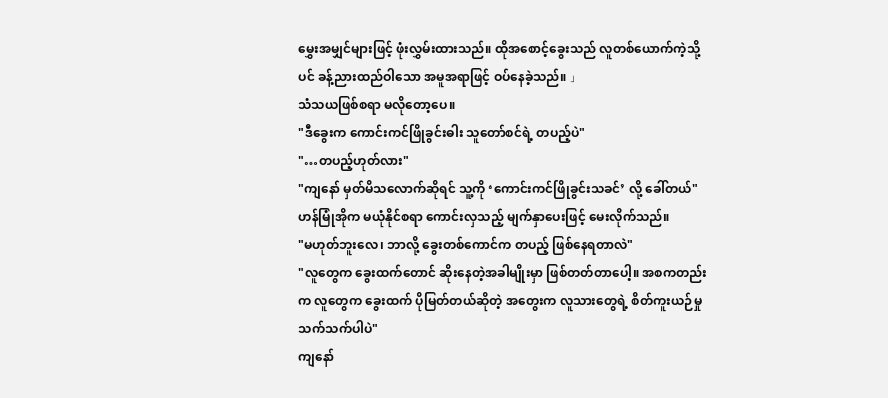မွှေးအမျှင်များဖြင့် ဖုံးလွှမ်းထားသည်။ ထိုအစောင့်ခွေးသည် လူတစ်ယောက်ကဲ့သို့ပင် ခန့်ညားထည်ဝါသော အမူအရာဖြင့် ဝပ်နေခဲ့သည်။ 」
သံသယဖြစ်စရာ မလိုတော့ပေ။
"ဒီခွေးက ကောင်းကင်ဖြိုခွင်းဓါး သူတော်စင်ရဲ့ တပည့်ပဲ"
"…တပည့်ဟုတ်လား"
"ကျနော် မှတ်မိသလောက်ဆိုရင် သူ့ကို ‘ကောင်းကင်ဖြိုခွင်းသခင်’ လို့ ခေါ်တယ်"
ဟန်မြုံအိုက မယုံနိုင်စရာ ကောင်းလှသည့် မျက်နှာပေးဖြင့် မေးလိုက်သည်။
"မဟုတ်ဘူးလေ၊ ဘာလို့ ခွေးတစ်ကောင်က တပည့် ဖြစ်နေရတာလဲ"
"လူတွေက ခွေးထက်တောင် ဆိုးနေတဲ့အခါမျိုးမှာ ဖြစ်တတ်တာပေါ့။ အစကတည်းက လူတွေက ခွေးထက် ပိုမြတ်တယ်ဆိုတဲ့ အတွေးက လူသားတွေရဲ့ စိတ်ကူးယဉ်မှုသက်သက်ပါပဲ"
ကျနော်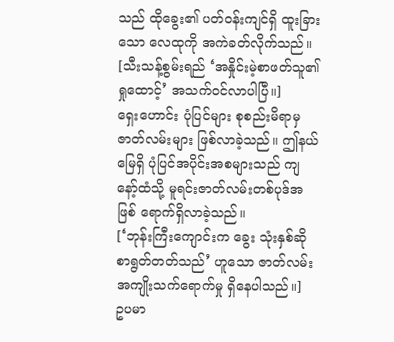သည် ထိုခွေး၏ ပတ်ဝန်းကျင်ရှိ ထူးခြားသော လေထုကို အကဲခတ်လိုက်သည်။
[သီးသန့်စွမ်းရည် ‘အနှိုင်းမဲ့စာဖတ်သူ၏ရှုထောင့်’ အသက်ဝင်လာပါပြီ။]
ရှေးဟောင်း ပုံပြင်များ စုစည်းမိရာမှ ဇာတ်လမ်းများ ဖြစ်လာခဲ့သည်။ ဤနယ်မြေရှိ ပုံပြင်အပိုင်းအစများသည် ကျနော့်ထံသို့ မူရင်းဇာတ်လမ်းတစ်ပုဒ်အဖြစ် ရောက်ရှိလာခဲ့သည်။
[‘ဘုန်းကြီးကျောင်းက ခွေး သုံးနှစ်ဆို စာရွတ်တတ်သည်’ ဟူသော ဇာတ်လမ်း အကျိုးသက်ရောက်မှု ရှိနေပါသည်။]
ဥပမာ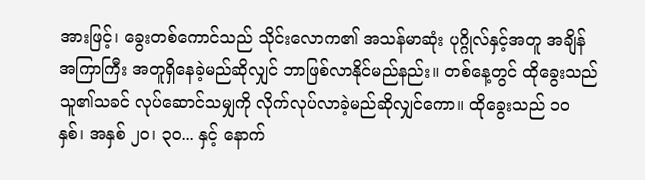အားဖြင့်၊ ခွေးတစ်ကောင်သည် သိုင်းလောက၏ အသန်မာဆုံး ပုဂ္ဂိုလ်နှင့်အတူ အချိန်အကြာကြီး အတူရှိနေခဲ့မည်ဆိုလျှင် ဘာဖြစ်လာနိုင်မည်နည်း။ တစ်နေ့တွင် ထိုခွေးသည် သူ၏သခင် လုပ်ဆောင်သမျှကို လိုက်လုပ်လာခဲ့မည်ဆိုလျှင်ကော။ ထိုခွေးသည် ၁၀ နှစ်၊ အနှစ် ၂၀၊ ၃၀... နှင့် နောက်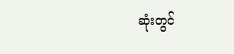ဆုံးတွင်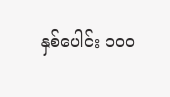နှစ်ပေါင်း ၁၀၀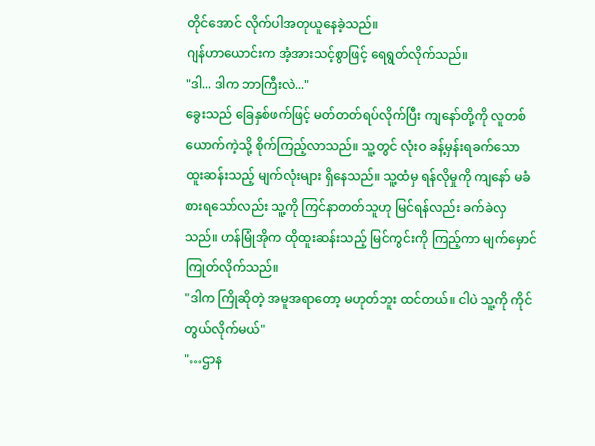တိုင်အောင် လိုက်ပါအတုယူနေခဲ့သည်။
ဂျန်ဟာယောင်းက အံ့အားသင့်စွာဖြင့် ရေရွတ်လိုက်သည်။
"ဒါ... ဒါက ဘာကြီးလဲ..."
ခွေးသည် ခြေနှစ်ဖက်ဖြင့် မတ်တတ်ရပ်လိုက်ပြီး ကျနော်တို့ကို လူတစ်ယောက်ကဲ့သို့ စိုက်ကြည့်လာသည်။ သူ့တွင် လုံးဝ ခန့်မှန်းရခက်သော ထူးဆန်းသည့် မျက်လုံးများ ရှိနေသည်။ သူ့ထံမှ ရန်လိုမှုကို ကျနော် မခံစားရသော်လည်း သူ့ကို ကြင်နာတတ်သူဟု မြင်ရန်လည်း ခက်ခဲလှသည်။ ဟန်မြုံအိုက ထိုထူးဆန်းသည့် မြင်ကွင်းကို ကြည့်ကာ မျက်မှောင်ကြုတ်လိုက်သည်။
"ဒါက ကြိုဆိုတဲ့ အမူအရာတော့ မဟုတ်ဘူး ထင်တယ်။ ငါပဲ သူ့ကို ကိုင်တွယ်လိုက်မယ်"
"…ဌာန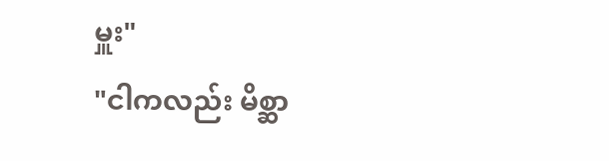မှူး"
"ငါကလည်း မိစ္ဆာ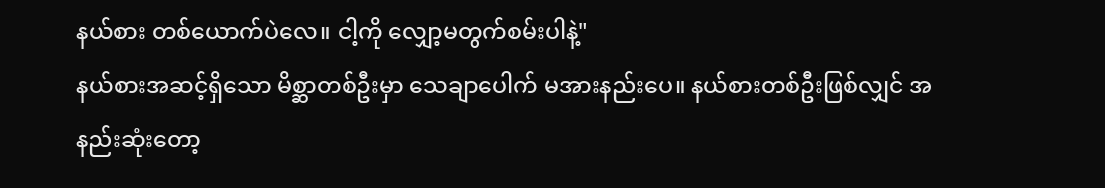နယ်စား တစ်ယောက်ပဲလေ။ ငါ့ကို လျှော့မတွက်စမ်းပါနဲ့"
နယ်စားအဆင့်ရှိသော မိစ္ဆာတစ်ဦးမှာ သေချာပေါက် မအားနည်းပေ။ နယ်စားတစ်ဦးဖြစ်လျှင် အနည်းဆုံးတော့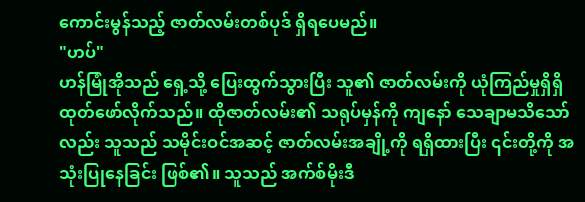ကောင်းမွန်သည့် ဇာတ်လမ်းတစ်ပုဒ် ရှိရပေမည်။
"ဟပ်"
ဟန်မြုံအိုသည် ရှေ့သို့ ပြေးထွက်သွားပြီး သူ၏ ဇာတ်လမ်းကို ယုံကြည်မှုရှိရှိ ထုတ်ဖော်လိုက်သည်။ ထိုဇာတ်လမ်း၏ သရုပ်မှန်ကို ကျနော် သေချာမသိသော်လည်း သူသည် သမိုင်းဝင်အဆင့် ဇာတ်လမ်းအချို့ကို ရရှိထားပြီး ၎င်းတို့ကို အသုံးပြုနေခြင်း ဖြစ်၏။ သူသည် အက်စ်မိုးဒီ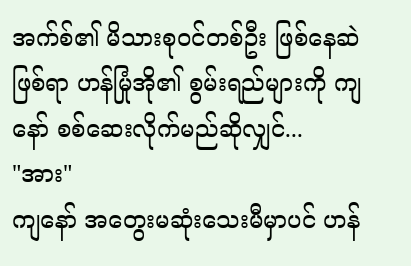အက်စ်၏ မိသားစုဝင်တစ်ဦး ဖြစ်နေဆဲဖြစ်ရာ ဟန်မြုံအို၏ စွမ်းရည်များကို ကျနော် စစ်ဆေးလိုက်မည်ဆိုလျှင်...
"အား"
ကျနော် အတွေးမဆုံးသေးမီမှာပင် ဟန်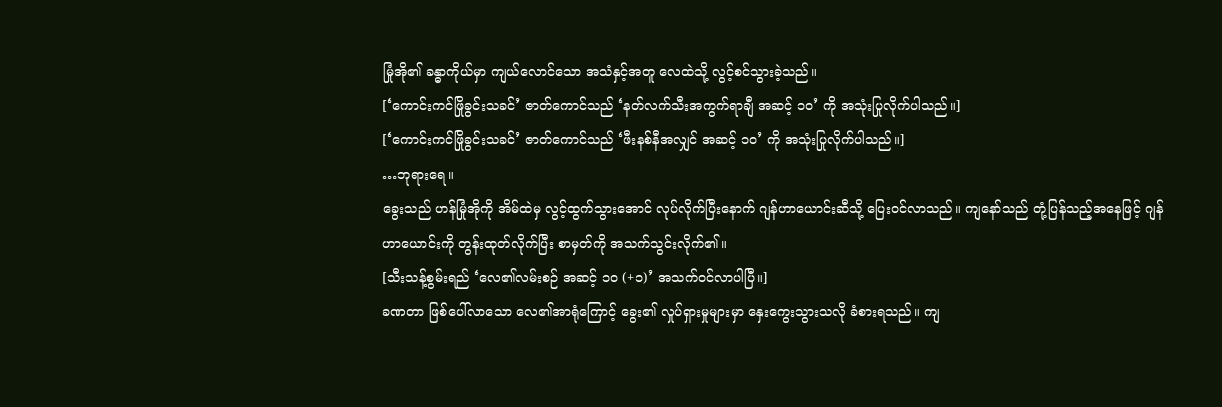မြုံအို၏ ခန္ဓာကိုယ်မှာ ကျယ်လောင်သော အသံနှင့်အတူ လေထဲသို့ လွင့်စင်သွားခဲ့သည်။
[‘ကောင်းကင်ဖြိုခွင်းသခင်’ ဇာတ်ကောင်သည် ‘နတ်လက်သီးအကွက်ရာချီ အဆင့် ၁၀’ ကို အသုံးပြုလိုက်ပါသည်။]
[‘ကောင်းကင်ဖြိုခွင်းသခင်’ ဇာတ်ကောင်သည် ‘ဖီးနစ်နီအလျှင် အဆင့် ၁၀’ ကို အသုံးပြုလိုက်ပါသည်။]
…ဘုရားရေ။
ခွေးသည် ဟန်မြုံအိုကို အိမ်ထဲမှ လွင့်ထွက်သွားအောင် လုပ်လိုက်ပြီးနောက် ဂျန်ဟာယောင်းဆီသို့ ပြေးဝင်လာသည်။ ကျနော်သည် တုံ့ပြန်သည့်အနေဖြင့် ဂျန်ဟာယောင်းကို တွန်းထုတ်လိုက်ပြီး စာမှတ်ကို အသက်သွင်းလိုက်၏။
[သီးသန့်စွမ်းရည် ‘လေ၏လမ်းစဉ် အဆင့် ၁၀ (+၁)’ အသက်ဝင်လာပါပြီ။]
ခဏတာ ဖြစ်ပေါ်လာသော လေ၏အာရုံကြောင့် ခွေး၏ လှုပ်ရှားမှုများမှာ နှေးကွေးသွားသလို ခံစားရသည်။ ကျ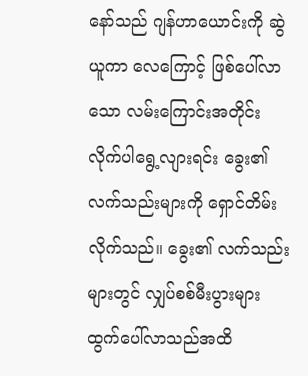နော်သည် ဂျန်ဟာယောင်းကို ဆွဲယူကာ လေကြောင့် ဖြစ်ပေါ်လာသော လမ်းကြောင်းအတိုင်း လိုက်ပါရွေ့လျားရင်း ခွေး၏ လက်သည်းများကို ရှောင်တိမ်းလိုက်သည်။ ခွေး၏ လက်သည်းများတွင် လျှပ်စစ်မီးပွားများ ထွက်ပေါ်လာသည်အထိ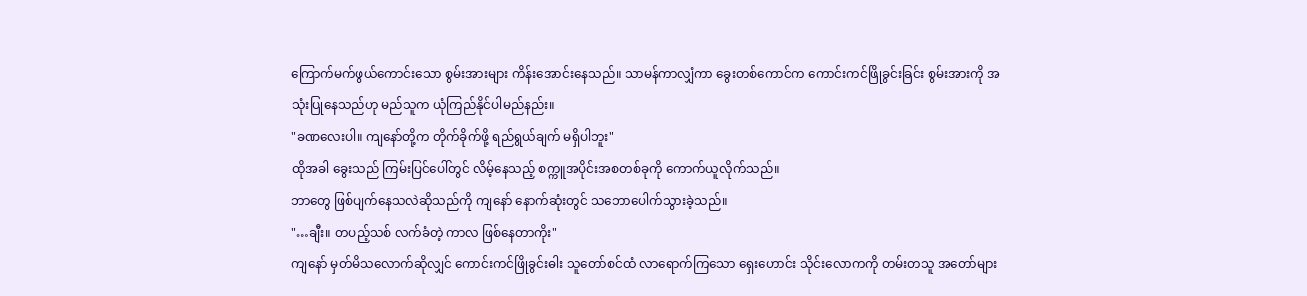ကြောက်မက်ဖွယ်ကောင်းသော စွမ်းအားများ ကိန်းအောင်းနေသည်။ သာမန်ကာလျှံကာ ခွေးတစ်ကောင်က ကောင်းကင်ဖြိုခွင်းခြင်း စွမ်းအားကို အသုံးပြုနေသည်ဟု မည်သူက ယုံကြည်နိုင်ပါမည်နည်း။
"ခဏလေးပါ။ ကျနော်တို့က တိုက်ခိုက်ဖို့ ရည်ရွယ်ချက် မရှိပါဘူး"
ထိုအခါ ခွေးသည် ကြမ်းပြင်ပေါ်တွင် လိမ့်နေသည့် စက္ကူအပိုင်းအစတစ်ခုကို ကောက်ယူလိုက်သည်။
ဘာတွေ ဖြစ်ပျက်နေသလဲဆိုသည်ကို ကျနော် နောက်ဆုံးတွင် သဘောပေါက်သွားခဲ့သည်။
"…ချီး။ တပည့်သစ် လက်ခံတဲ့ ကာလ ဖြစ်နေတာကိုး"
ကျနော် မှတ်မိသလောက်ဆိုလျှင် ကောင်းကင်ဖြိုခွင်းဓါး သူတော်စင်ထံ လာရောက်ကြသော ရှေးဟောင်း သိုင်းလောကကို တမ်းတသူ အတော်များ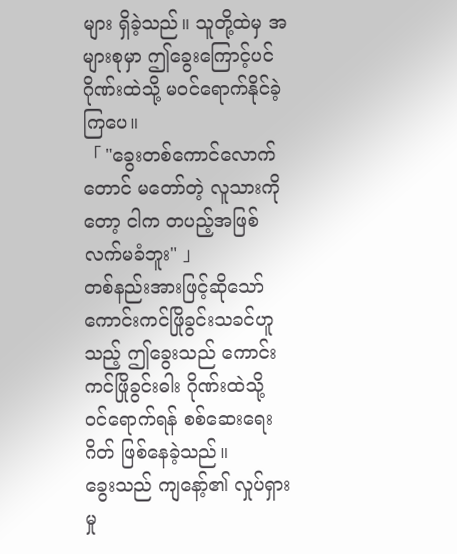များ ရှိခဲ့သည်။ သူတို့ထဲမှ အများစုမှာ ဤခွေးကြောင့်ပင် ဂိုဏ်းထဲသို့ မဝင်ရောက်နိုင်ခဲ့ကြပေ။
「 "ခွေးတစ်ကောင်လောက်တောင် မတော်တဲ့ လူသားကိုတော့ ငါက တပည့်အဖြစ် လက်မခံဘူး" 」
တစ်နည်းအားဖြင့်ဆိုသော် ကောင်းကင်ဖြိုခွင်းသခင်ဟူသည့် ဤခွေးသည် ကောင်းကင်ဖြိုခွင်းဓါး ဂိုဏ်းထဲသို့ ဝင်ရောက်ရန် စစ်ဆေးရေးဂိတ် ဖြစ်နေခဲ့သည်။
ခွေးသည် ကျနော့်၏ လှုပ်ရှားမှု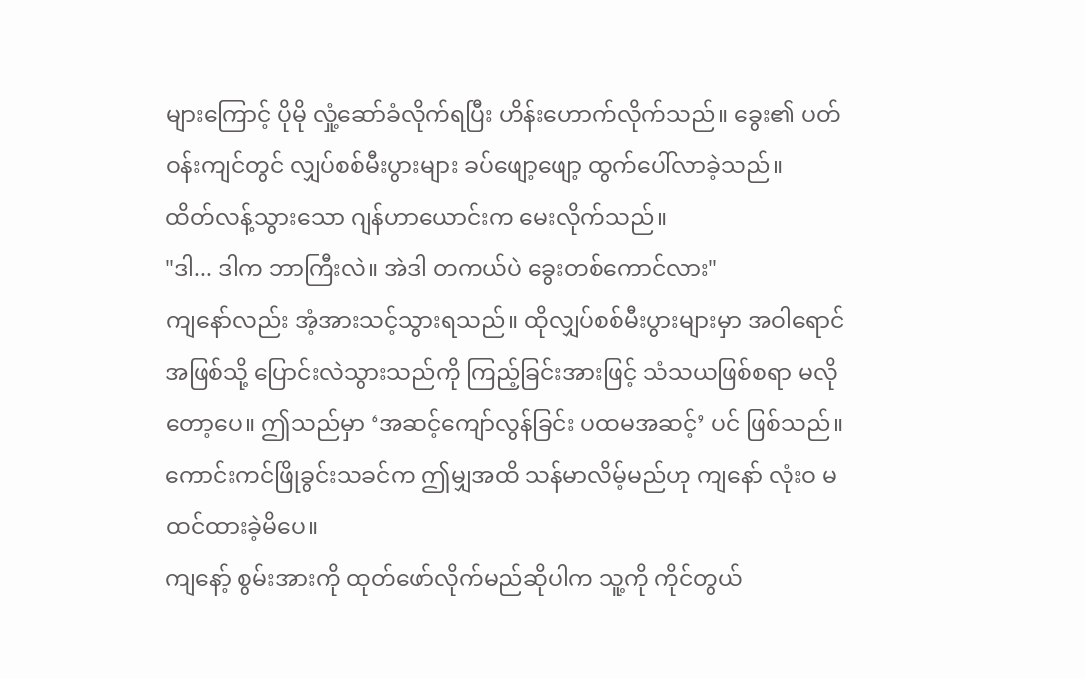များကြောင့် ပိုမို လှုံ့ဆော်ခံလိုက်ရပြီး ဟိန်းဟောက်လိုက်သည်။ ခွေး၏ ပတ်ဝန်းကျင်တွင် လျှပ်စစ်မီးပွားများ ခပ်ဖျော့ဖျော့ ထွက်ပေါ်လာခဲ့သည်။
ထိတ်လန့်သွားသော ဂျန်ဟာယောင်းက မေးလိုက်သည်။
"ဒါ... ဒါက ဘာကြီးလဲ။ အဲဒါ တကယ်ပဲ ခွေးတစ်ကောင်လား"
ကျနော်လည်း အံ့အားသင့်သွားရသည်။ ထိုလျှပ်စစ်မီးပွားများမှာ အဝါရောင်အဖြစ်သို့ ပြောင်းလဲသွားသည်ကို ကြည့်ခြင်းအားဖြင့် သံသယဖြစ်စရာ မလိုတော့ပေ။ ဤသည်မှာ ‘အဆင့်ကျော်လွန်ခြင်း ပထမအဆင့်’ ပင် ဖြစ်သည်။ ကောင်းကင်ဖြိုခွင်းသခင်က ဤမျှအထိ သန်မာလိမ့်မည်ဟု ကျနော် လုံးဝ မထင်ထားခဲ့မိပေ။
ကျနော့် စွမ်းအားကို ထုတ်ဖော်လိုက်မည်ဆိုပါက သူ့ကို ကိုင်တွယ်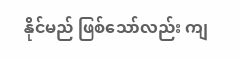နိုင်မည် ဖြစ်သော်လည်း ကျ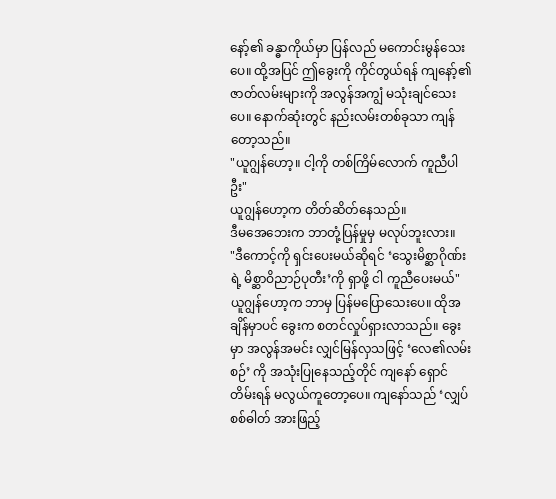နော့်၏ ခန္ဓာကိုယ်မှာ ပြန်လည် မကောင်းမွန်သေးပေ။ ထို့အပြင် ဤခွေးကို ကိုင်တွယ်ရန် ကျနော့်၏ ဇာတ်လမ်းများကို အလွန်အကျွံ မသုံးချင်သေးပေ။ နောက်ဆုံးတွင် နည်းလမ်းတစ်ခုသာ ကျန်တော့သည်။
"ယူဂျွန်ဟော့။ ငါ့ကို တစ်ကြိမ်လောက် ကူညီပါဦး"
ယူဂျွန်ဟော့က တိတ်ဆိတ်နေသည်။
ဒီမအေဘေးက ဘာတုံ့ပြန်မှုမှ မလုပ်ဘူးလား။
"ဒီကောင့်ကို ရှင်းပေးမယ်ဆိုရင် ‘သွေးမိစ္ဆာဂိုဏ်းရဲ့ မိစ္ဆာဝိညာဉ်ပုတီး’ကို ရှာဖို့ ငါ ကူညီပေးမယ်"
ယူဂျွန်ဟော့က ဘာမှ ပြန်မပြောသေးပေ။ ထိုအချိန်မှာပင် ခွေးက စတင်လှုပ်ရှားလာသည်။ ခွေးမှာ အလွန်အမင်း လျှင်မြန်လှသဖြင့် ‘လေ၏လမ်းစဉ်’ ကို အသုံးပြုနေသည့်တိုင် ကျနော် ရှောင်တိမ်းရန် မလွယ်ကူတော့ပေ။ ကျနော်သည် ‘လျှပ်စစ်ဓါတ် အားဖြည့်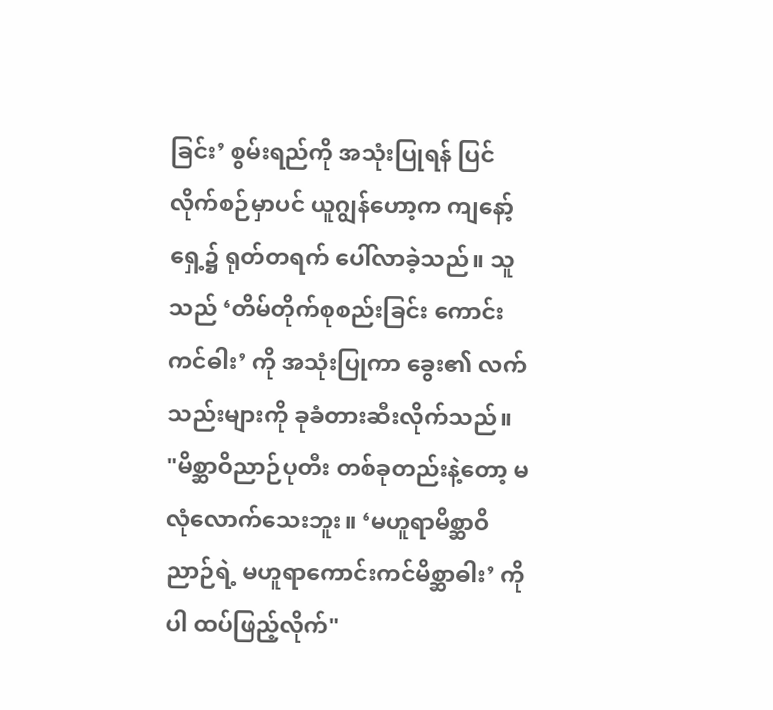ခြင်း’ စွမ်းရည်ကို အသုံးပြုရန် ပြင်လိုက်စဉ်မှာပင် ယူဂျွန်ဟော့က ကျနော့်ရှေ့၌ ရုတ်တရက် ပေါ်လာခဲ့သည်။ သူသည် ‘တိမ်တိုက်စုစည်းခြင်း ကောင်းကင်ဓါး’ ကို အသုံးပြုကာ ခွေး၏ လက်သည်းများကို ခုခံတားဆီးလိုက်သည်။
"မိစ္ဆာဝိညာဉ်ပုတီး တစ်ခုတည်းနဲ့တော့ မလုံလောက်သေးဘူး။ ‘မဟူရာမိစ္ဆာဝိညာဉ်ရဲ့ မဟူရာကောင်းကင်မိစ္ဆာဓါး’ ကိုပါ ထပ်ဖြည့်လိုက်"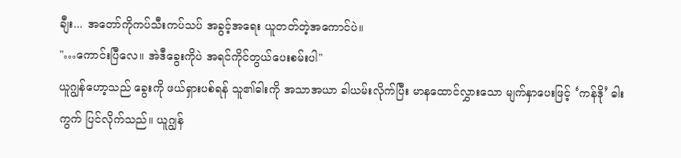ချီး... အတော်ကိုကပ်သီးကပ်သပ် အခွင့်အရေး ယူတတ်တဲ့အကောင်ပဲ။
"…ကောင်းပြီလေ။ အဲဒီခွေးကိုပဲ အရင်ကိုင်တွယ်ပေးစမ်းပါ"
ယူဂျွန်ဟော့သည် ခွေးကို ဖယ်ရှားပစ်ရန် သူ၏ဓါးကို အသာအယာ ခါယမ်းလိုက်ပြီး မာနထောင်လွှားသော မျက်နှာပေးဖြင့် ‘ကန်ဒို’ ဓါးကွက် ပြင်လိုက်သည်။ ယူဂျွန်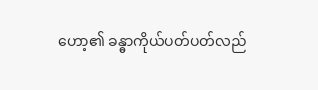ဟော့၏ ခန္ဓာကိုယ်ပတ်ပတ်လည်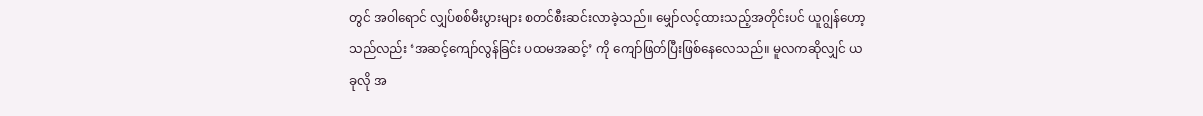တွင် အဝါရောင် လျှပ်စစ်မီးပွားများ စတင်စီးဆင်းလာခဲ့သည်။ မျှော်လင့်ထားသည့်အတိုင်းပင် ယူဂျွန်ဟော့သည်လည်း ‘အဆင့်ကျော်လွန်ခြင်း ပထမအဆင့်’ ကို ကျော်ဖြတ်ပြီးဖြစ်နေလေသည်။ မူလကဆိုလျှင် ယခုလို အ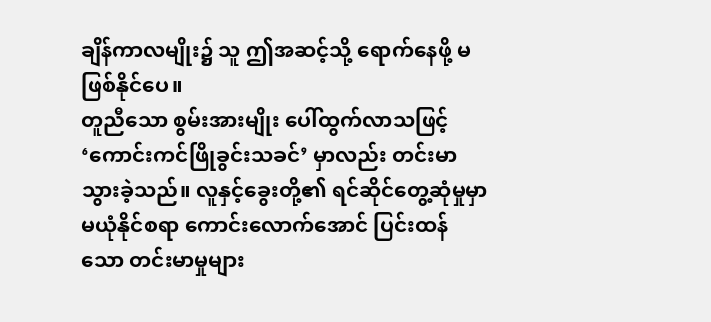ချိန်ကာလမျိုး၌ သူ ဤအဆင့်သို့ ရောက်နေဖို့ မဖြစ်နိုင်ပေ။
တူညီသော စွမ်းအားမျိုး ပေါ်ထွက်လာသဖြင့် ‘ကောင်းကင်ဖြိုခွင်းသခင်’ မှာလည်း တင်းမာသွားခဲ့သည်။ လူနှင့်ခွေးတို့၏ ရင်ဆိုင်တွေ့ဆုံမှုမှာ မယုံနိုင်စရာ ကောင်းလောက်အောင် ပြင်းထန်သော တင်းမာမှုများ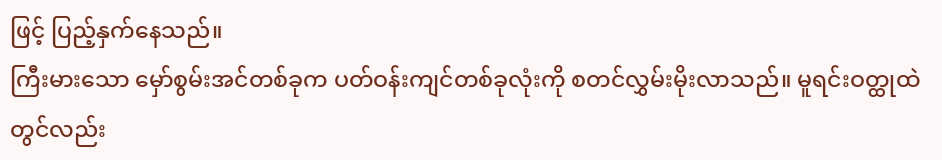ဖြင့် ပြည့်နှက်နေသည်။
ကြီးမားသော မှော်စွမ်းအင်တစ်ခုက ပတ်ဝန်းကျင်တစ်ခုလုံးကို စတင်လွှမ်းမိုးလာသည်။ မူရင်းဝတ္ထုထဲတွင်လည်း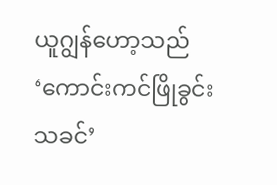ယူဂျွန်ဟော့သည် ‘ကောင်းကင်ဖြိုခွင်းသခင်’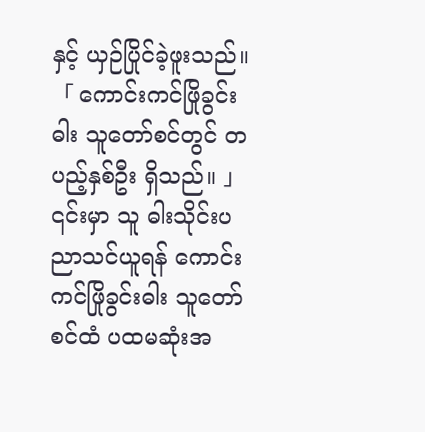နှင့် ယှဉ်ပြိုင်ခဲ့ဖူးသည်။
「 ကောင်းကင်ဖြိုခွင်းဓါး သူတော်စင်တွင် တပည့်နှစ်ဦး ရှိသည်။ 」
၎င်းမှာ သူ ဓါးသိုင်းပညာသင်ယူရန် ကောင်းကင်ဖြိုခွင်းဓါး သူတော်စင်ထံ ပထမဆုံးအ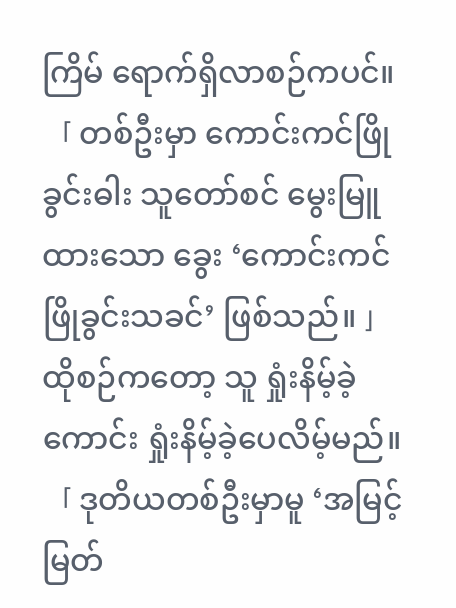ကြိမ် ရောက်ရှိလာစဉ်ကပင်။
「 တစ်ဦးမှာ ကောင်းကင်ဖြိုခွင်းဓါး သူတော်စင် မွေးမြူထားသော ခွေး ‘ကောင်းကင်ဖြိုခွင်းသခင်’ ဖြစ်သည်။ 」
ထိုစဉ်ကတော့ သူ ရှုံးနိမ့်ခဲ့ကောင်း ရှုံးနိမ့်ခဲ့ပေလိမ့်မည်။
「 ဒုတိယတစ်ဦးမှာမူ ‘အမြင့်မြတ်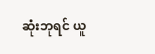ဆုံးဘုရင် ယူ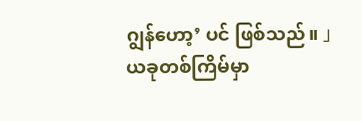ဂျွန်ဟော့’ ပင် ဖြစ်သည်။ 」
ယခုတစ်ကြိမ်မှာ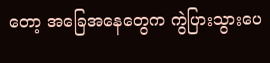တော့ အခြေအနေတွေက ကွဲပြားသွားပေ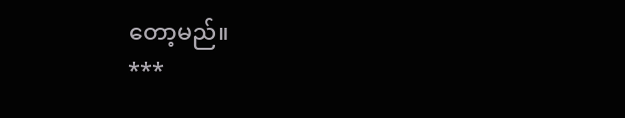တော့မည်။
***